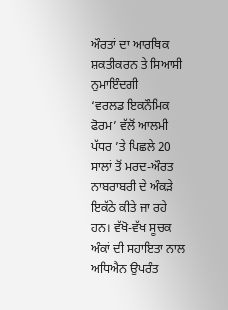ਔਰਤਾਂ ਦਾ ਆਰਥਿਕ ਸ਼ਕਤੀਕਰਨ ਤੇ ਸਿਆਸੀ ਨੁਮਾਇੰਦਗੀ
‘ਵਰਲਡ ਇਕਨੌਮਿਕ ਫੋਰਮ’ ਵੱਲੋਂ ਆਲਮੀ ਪੱਧਰ ’ਤੇ ਪਿਛਲੇ 20 ਸਾਲਾਂ ਤੋਂ ਮਰਦ-ਔਰਤ ਨਾਬਰਾਬਰੀ ਦੇ ਅੰਕੜੇ ਇਕੱਠੇ ਕੀਤੇ ਜਾ ਰਹੇ ਹਨ। ਵੱਖੋ-ਵੱਖ ਸੂਚਕ ਅੰਕਾਂ ਦੀ ਸਹਾਇਤਾ ਨਾਲ ਅਧਿਐਨ ਉਪਰੰਤ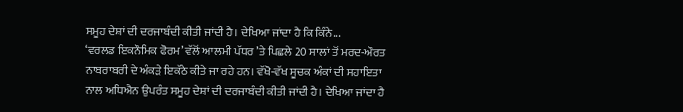ਸਮੂਹ ਦੇਸ਼ਾਂ ਦੀ ਦਰਜਾਬੰਦੀ ਕੀਤੀ ਜਾਂਦੀ ਹੈ। ਦੇਖਿਆ ਜਾਂਦਾ ਹੈ ਕਿ ਕਿੰਨੇ...
‘ਵਰਲਡ ਇਕਨੌਮਿਕ ਫੋਰਮ’ ਵੱਲੋਂ ਆਲਮੀ ਪੱਧਰ ’ਤੇ ਪਿਛਲੇ 20 ਸਾਲਾਂ ਤੋਂ ਮਰਦ-ਔਰਤ ਨਾਬਰਾਬਰੀ ਦੇ ਅੰਕੜੇ ਇਕੱਠੇ ਕੀਤੇ ਜਾ ਰਹੇ ਹਨ। ਵੱਖੋ-ਵੱਖ ਸੂਚਕ ਅੰਕਾਂ ਦੀ ਸਹਾਇਤਾ ਨਾਲ ਅਧਿਐਨ ਉਪਰੰਤ ਸਮੂਹ ਦੇਸ਼ਾਂ ਦੀ ਦਰਜਾਬੰਦੀ ਕੀਤੀ ਜਾਂਦੀ ਹੈ। ਦੇਖਿਆ ਜਾਂਦਾ ਹੈ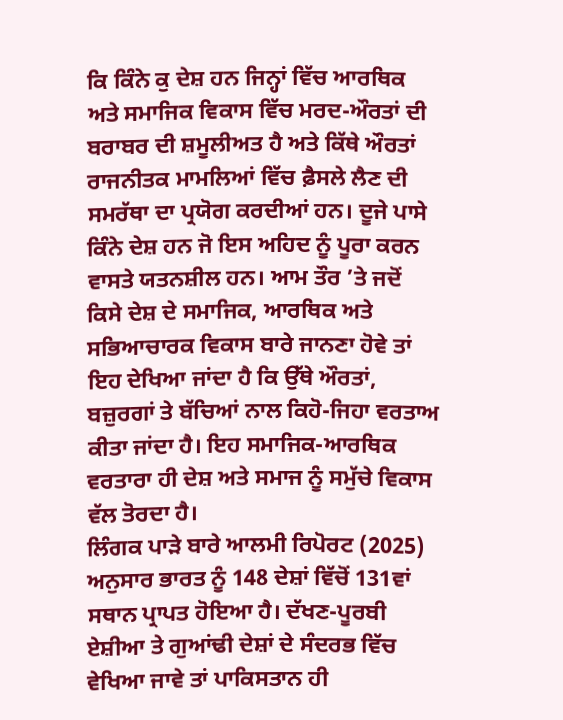ਕਿ ਕਿੰਨੇ ਕੁ ਦੇਸ਼ ਹਨ ਜਿਨ੍ਹਾਂ ਵਿੱਚ ਆਰਥਿਕ ਅਤੇ ਸਮਾਜਿਕ ਵਿਕਾਸ ਵਿੱਚ ਮਰਦ-ਔਰਤਾਂ ਦੀ ਬਰਾਬਰ ਦੀ ਸ਼ਮੂਲੀਅਤ ਹੈ ਅਤੇ ਕਿੱਥੇ ਔਰਤਾਂ ਰਾਜਨੀਤਕ ਮਾਮਲਿਆਂ ਵਿੱਚ ਫ਼ੈਸਲੇ ਲੈਣ ਦੀ ਸਮਰੱਥਾ ਦਾ ਪ੍ਰਯੋਗ ਕਰਦੀਆਂ ਹਨ। ਦੂਜੇ ਪਾਸੇ ਕਿੰਨੇ ਦੇਸ਼ ਹਨ ਜੋ ਇਸ ਅਹਿਦ ਨੂੰ ਪੂਰਾ ਕਰਨ ਵਾਸਤੇ ਯਤਨਸ਼ੀਲ ਹਨ। ਆਮ ਤੌਰ ’ਤੇ ਜਦੋਂ ਕਿਸੇ ਦੇਸ਼ ਦੇ ਸਮਾਜਿਕ, ਆਰਥਿਕ ਅਤੇ ਸਭਿਆਚਾਰਕ ਵਿਕਾਸ ਬਾਰੇ ਜਾਨਣਾ ਹੋਵੇ ਤਾਂ ਇਹ ਦੇਖਿਆ ਜਾਂਦਾ ਹੈ ਕਿ ਉੱਥੇ ਔਰਤਾਂ, ਬਜ਼ੁਰਗਾਂ ਤੇ ਬੱਚਿਆਂ ਨਾਲ ਕਿਹੋ-ਜਿਹਾ ਵਰਤਾਅ ਕੀਤਾ ਜਾਂਦਾ ਹੈ। ਇਹ ਸਮਾਜਿਕ-ਆਰਥਿਕ ਵਰਤਾਰਾ ਹੀ ਦੇਸ਼ ਅਤੇ ਸਮਾਜ ਨੂੰ ਸਮੁੱਚੇ ਵਿਕਾਸ ਵੱਲ ਤੋਰਦਾ ਹੈ।
ਲਿੰਗਕ ਪਾੜੇ ਬਾਰੇ ਆਲਮੀ ਰਿਪੋਰਟ (2025) ਅਨੁਸਾਰ ਭਾਰਤ ਨੂੰ 148 ਦੇਸ਼ਾਂ ਵਿੱਚੋਂ 131ਵਾਂ ਸਥਾਨ ਪ੍ਰਾਪਤ ਹੋਇਆ ਹੈ। ਦੱਖਣ-ਪੂਰਬੀ ਏਸ਼ੀਆ ਤੇ ਗੁਆਂਢੀ ਦੇਸ਼ਾਂ ਦੇ ਸੰਦਰਭ ਵਿੱਚ ਵੇਖਿਆ ਜਾਵੇ ਤਾਂ ਪਾਕਿਸਤਾਨ ਹੀ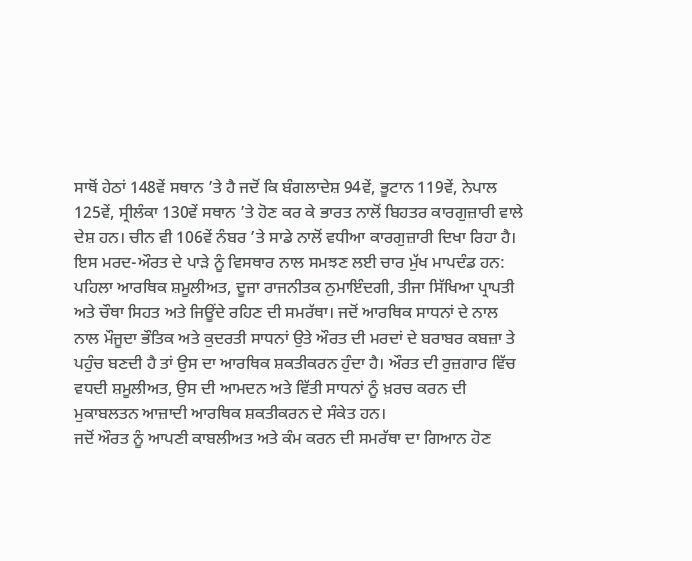ਸਾਥੋਂ ਹੇਠਾਂ 148ਵੇਂ ਸਥਾਨ ’ਤੇ ਹੈ ਜਦੋਂ ਕਿ ਬੰਗਲਾਦੇਸ਼ 94ਵੇਂ, ਭੂਟਾਨ 119ਵੇਂ, ਨੇਪਾਲ 125ਵੇਂ, ਸ੍ਰੀਲੰਕਾ 130ਵੇਂ ਸਥਾਨ ’ਤੇ ਹੋਣ ਕਰ ਕੇ ਭਾਰਤ ਨਾਲੋਂ ਬਿਹਤਰ ਕਾਰਗੁਜ਼ਾਰੀ ਵਾਲੇ ਦੇਸ਼ ਹਨ। ਚੀਨ ਵੀ 106ਵੇਂ ਨੰਬਰ ’ਤੇ ਸਾਡੇ ਨਾਲੋਂ ਵਧੀਆ ਕਾਰਗੁਜ਼ਾਰੀ ਦਿਖਾ ਰਿਹਾ ਹੈ। ਇਸ ਮਰਦ-ਔਰਤ ਦੇ ਪਾੜੇ ਨੂੰ ਵਿਸਥਾਰ ਨਾਲ ਸਮਝਣ ਲਈ ਚਾਰ ਮੁੱਖ ਮਾਪਦੰਡ ਹਨ: ਪਹਿਲਾ ਆਰਥਿਕ ਸ਼ਮੂਲੀਅਤ, ਦੂਜਾ ਰਾਜਨੀਤਕ ਨੁਮਾਇੰਦਗੀ, ਤੀਜਾ ਸਿੱਖਿਆ ਪ੍ਰਾਪਤੀ ਅਤੇ ਚੌਥਾ ਸਿਹਤ ਅਤੇ ਜਿਊਂਦੇ ਰਹਿਣ ਦੀ ਸਮਰੱਥਾ। ਜਦੋਂ ਆਰਥਿਕ ਸਾਧਨਾਂ ਦੇ ਨਾਲ ਨਾਲ ਮੌਜੂਦਾ ਭੌਤਿਕ ਅਤੇ ਕੁਦਰਤੀ ਸਾਧਨਾਂ ਉਤੇ ਔਰਤ ਦੀ ਮਰਦਾਂ ਦੇ ਬਰਾਬਰ ਕਬਜ਼ਾ ਤੇ ਪਹੁੰਚ ਬਣਦੀ ਹੈ ਤਾਂ ਉਸ ਦਾ ਆਰਥਿਕ ਸ਼ਕਤੀਕਰਨ ਹੁੰਦਾ ਹੈ। ਔਰਤ ਦੀ ਰੁਜ਼ਗਾਰ ਵਿੱਚ ਵਧਦੀ ਸ਼ਮੂਲੀਅਤ, ਉਸ ਦੀ ਆਮਦਨ ਅਤੇ ਵਿੱਤੀ ਸਾਧਨਾਂ ਨੂੰ ਖ਼ਰਚ ਕਰਨ ਦੀ ਮੁਕਾਬਲਤਨ ਆਜ਼ਾਦੀ ਆਰਥਿਕ ਸ਼ਕਤੀਕਰਨ ਦੇ ਸੰਕੇਤ ਹਨ।
ਜਦੋਂ ਔਰਤ ਨੂੰ ਆਪਣੀ ਕਾਬਲੀਅਤ ਅਤੇ ਕੰਮ ਕਰਨ ਦੀ ਸਮਰੱਥਾ ਦਾ ਗਿਆਨ ਹੋਣ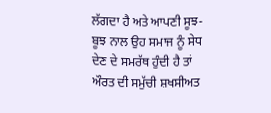ਲੱਗਦਾ ਹੈ ਅਤੇ ਆਪਣੀ ਸੂਝ-ਬੂਝ ਨਾਲ ਉਹ ਸਮਾਜ ਨੂੰ ਸੇਧ ਦੇਣ ਦੇ ਸਮਰੱਥ ਹੁੰਦੀ ਹੈ ਤਾਂ ਔਰਤ ਦੀ ਸਮੁੱਚੀ ਸ਼ਖਸੀਅਤ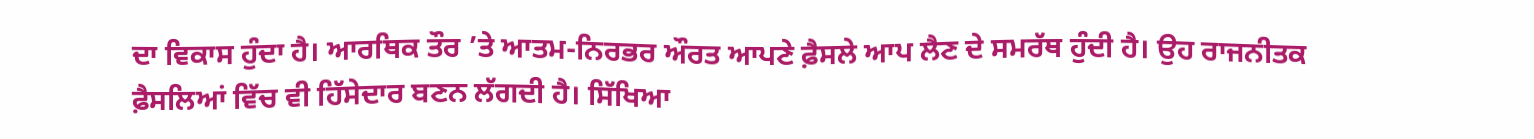ਦਾ ਵਿਕਾਸ ਹੁੰਦਾ ਹੈ। ਆਰਥਿਕ ਤੌਰ ’ਤੇ ਆਤਮ-ਨਿਰਭਰ ਔਰਤ ਆਪਣੇ ਫ਼ੈਸਲੇ ਆਪ ਲੈਣ ਦੇ ਸਮਰੱਥ ਹੁੰਦੀ ਹੈ। ਉਹ ਰਾਜਨੀਤਕ ਫ਼ੈਸਲਿਆਂ ਵਿੱਚ ਵੀ ਹਿੱਸੇਦਾਰ ਬਣਨ ਲੱਗਦੀ ਹੈ। ਸਿੱਖਿਆ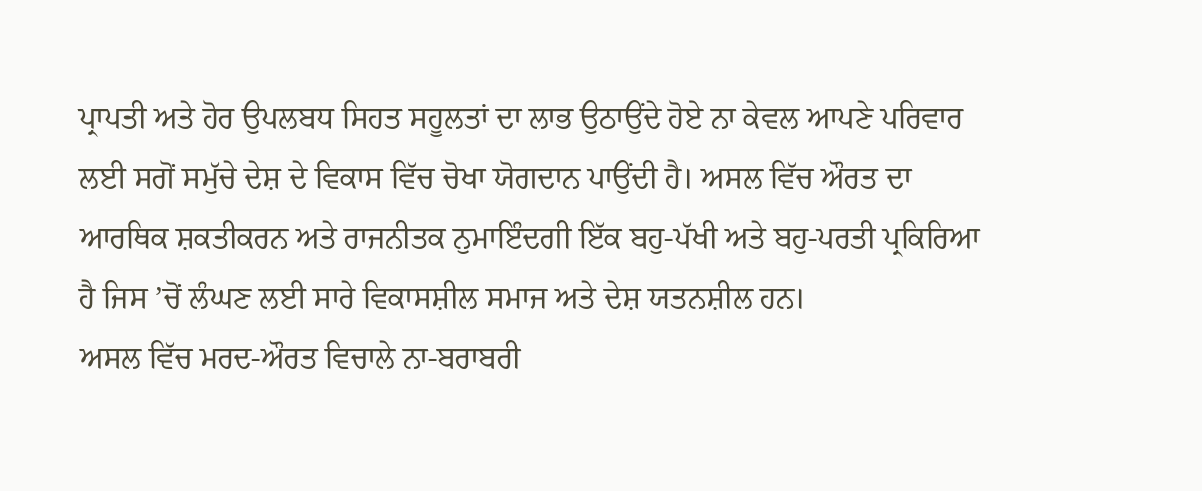ਪ੍ਰਾਪਤੀ ਅਤੇ ਹੋਰ ਉਪਲਬਧ ਸਿਹਤ ਸਹੂਲਤਾਂ ਦਾ ਲਾਭ ਉਠਾਉਂਦੇ ਹੋਏ ਨਾ ਕੇਵਲ ਆਪਣੇ ਪਰਿਵਾਰ ਲਈ ਸਗੋਂ ਸਮੁੱਚੇ ਦੇਸ਼ ਦੇ ਵਿਕਾਸ ਵਿੱਚ ਚੋਖਾ ਯੋਗਦਾਨ ਪਾਉਂਦੀ ਹੈ। ਅਸਲ ਵਿੱਚ ਔਰਤ ਦਾ ਆਰਥਿਕ ਸ਼ਕਤੀਕਰਨ ਅਤੇ ਰਾਜਨੀਤਕ ਨੁਮਾਇੰਦਗੀ ਇੱਕ ਬਹੁ-ਪੱਖੀ ਅਤੇ ਬਹੁ-ਪਰਤੀ ਪ੍ਰਕਿਰਿਆ ਹੈ ਜਿਸ ’ਚੋਂ ਲੰਘਣ ਲਈ ਸਾਰੇ ਵਿਕਾਸਸ਼ੀਲ ਸਮਾਜ ਅਤੇ ਦੇਸ਼ ਯਤਨਸ਼ੀਲ ਹਨ।
ਅਸਲ ਵਿੱਚ ਮਰਦ-ਔਰਤ ਵਿਚਾਲੇ ਨਾ-ਬਰਾਬਰੀ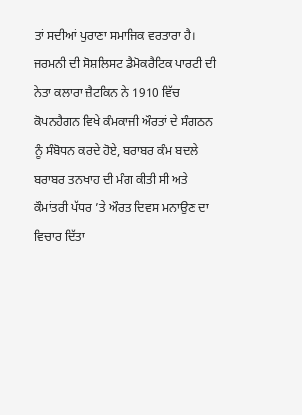ਤਾਂ ਸਦੀਆਂ ਪੁਰਾਣਾ ਸਮਾਜਿਕ ਵਰਤਾਰਾ ਹੈ। ਜਰਮਨੀ ਦੀ ਸੋਸ਼ਲਿਸਟ ਡੈਮੋਕਰੈਟਿਕ ਪਾਰਟੀ ਦੀ ਨੇਤਾ ਕਲਾਰਾ ਜ਼ੈਟਕਿਨ ਨੇ 1910 ਵਿੱਚ ਕੋਪਨਹੈਗਨ ਵਿਖੇ ਕੰਮਕਾਜੀ ਔਰਤਾਂ ਦੇ ਸੰਗਠਨ ਨੂੰ ਸੰਬੋਧਨ ਕਰਦੇ ਹੋਏ, ਬਰਾਬਰ ਕੰਮ ਬਦਲੇ ਬਰਾਬਰ ਤਨਖਾਹ ਦੀ ਮੰਗ ਕੀਤੀ ਸੀ ਅਤੇ ਕੌਮਾਂਤਰੀ ਪੱਧਰ ’ਤੇ ਔਰਤ ਦਿਵਸ ਮਨਾਉਣ ਦਾ ਵਿਚਾਰ ਦਿੱਤਾ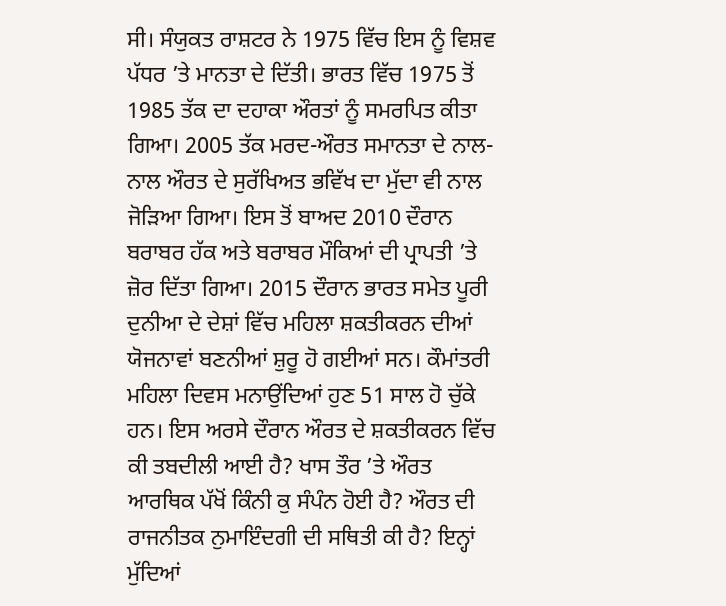ਸੀ। ਸੰਯੁਕਤ ਰਾਸ਼ਟਰ ਨੇ 1975 ਵਿੱਚ ਇਸ ਨੂੰ ਵਿਸ਼ਵ ਪੱਧਰ ’ਤੇ ਮਾਨਤਾ ਦੇ ਦਿੱਤੀ। ਭਾਰਤ ਵਿੱਚ 1975 ਤੋਂ 1985 ਤੱਕ ਦਾ ਦਹਾਕਾ ਔਰਤਾਂ ਨੂੰ ਸਮਰਪਿਤ ਕੀਤਾ ਗਿਆ। 2005 ਤੱਕ ਮਰਦ-ਔਰਤ ਸਮਾਨਤਾ ਦੇ ਨਾਲ-ਨਾਲ ਔਰਤ ਦੇ ਸੁਰੱਖਿਅਤ ਭਵਿੱਖ ਦਾ ਮੁੱਦਾ ਵੀ ਨਾਲ ਜੋੜਿਆ ਗਿਆ। ਇਸ ਤੋਂ ਬਾਅਦ 2010 ਦੌਰਾਨ ਬਰਾਬਰ ਹੱਕ ਅਤੇ ਬਰਾਬਰ ਮੌਕਿਆਂ ਦੀ ਪ੍ਰਾਪਤੀ ’ਤੇ ਜ਼ੋਰ ਦਿੱਤਾ ਗਿਆ। 2015 ਦੌਰਾਨ ਭਾਰਤ ਸਮੇਤ ਪੂਰੀ ਦੁਨੀਆ ਦੇ ਦੇਸ਼ਾਂ ਵਿੱਚ ਮਹਿਲਾ ਸ਼ਕਤੀਕਰਨ ਦੀਆਂ ਯੋਜਨਾਵਾਂ ਬਣਨੀਆਂ ਸ਼ੁਰੂ ਹੋ ਗਈਆਂ ਸਨ। ਕੌਮਾਂਤਰੀ ਮਹਿਲਾ ਦਿਵਸ ਮਨਾਉਂਦਿਆਂ ਹੁਣ 51 ਸਾਲ ਹੋ ਚੁੱਕੇ ਹਨ। ਇਸ ਅਰਸੇ ਦੌਰਾਨ ਔਰਤ ਦੇ ਸ਼ਕਤੀਕਰਨ ਵਿੱਚ ਕੀ ਤਬਦੀਲੀ ਆਈ ਹੈ? ਖਾਸ ਤੌਰ ’ਤੇ ਔਰਤ ਆਰਥਿਕ ਪੱਖੋਂ ਕਿੰਨੀ ਕੁ ਸੰਪੰਨ ਹੋਈ ਹੈ? ਔਰਤ ਦੀ ਰਾਜਨੀਤਕ ਨੁਮਾਇੰਦਗੀ ਦੀ ਸਥਿਤੀ ਕੀ ਹੈ? ਇਨ੍ਹਾਂ ਮੁੱਦਿਆਂ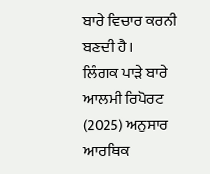ਬਾਰੇ ਵਿਚਾਰ ਕਰਨੀ ਬਣਦੀ ਹੈ।
ਲਿੰਗਕ ਪਾੜੇ ਬਾਰੇ ਆਲਮੀ ਰਿਪੋਰਟ (2025) ਅਨੁਸਾਰ ਆਰਥਿਕ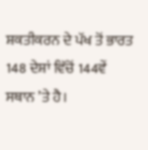ਸ਼ਕਤੀਕਰਨ ਦੇ ਪੱਖ ਤੋਂ ਭਾਰਤ 148 ਦੇਸ਼ਾਂ ਵਿੱਚੋਂ 144ਵੇਂ ਸਥਾਨ ’ਤੇ ਹੈ।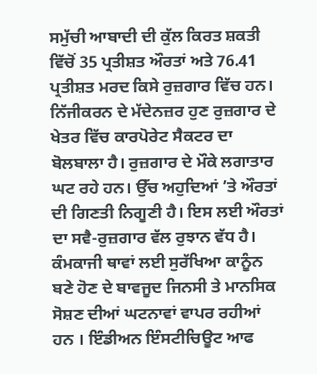ਸਮੁੱਚੀ ਆਬਾਦੀ ਦੀ ਕੁੱਲ ਕਿਰਤ ਸ਼ਕਤੀ ਵਿੱਚੋਂ 35 ਪ੍ਰਤੀਸ਼ਤ ਔਰਤਾਂ ਅਤੇ 76.41 ਪ੍ਰਤੀਸ਼ਤ ਮਰਦ ਕਿਸੇ ਰੁਜ਼ਗਾਰ ਵਿੱਚ ਹਨ। ਨਿੱਜੀਕਰਨ ਦੇ ਮੱਦੇਨਜ਼ਰ ਹੁਣ ਰੁਜ਼ਗਾਰ ਦੇ ਖੇਤਰ ਵਿੱਚ ਕਾਰਪੋਰੇਟ ਸੈਕਟਰ ਦਾ ਬੋਲਬਾਲਾ ਹੈ। ਰੁਜ਼ਗਾਰ ਦੇ ਮੌਕੇ ਲਗਾਤਾਰ ਘਟ ਰਹੇ ਹਨ। ਉੱਚ ਅਹੁਦਿਆਂ ’ਤੇ ਔਰਤਾਂ ਦੀ ਗਿਣਤੀ ਨਿਗੂਣੀ ਹੈ। ਇਸ ਲਈ ਔਰਤਾਂ ਦਾ ਸਵੈ-ਰੁਜ਼ਗਾਰ ਵੱਲ ਰੁਝਾਨ ਵੱਧ ਹੈ। ਕੰਮਕਾਜੀ ਥਾਵਾਂ ਲਈ ਸੁਰੱਖਿਆ ਕਾਨੂੰਨ ਬਣੇ ਹੋਣ ਦੇ ਬਾਵਜੂਦ ਜਿਨਸੀ ਤੇ ਮਾਨਸਿਕ ਸੋਸ਼ਣ ਦੀਆਂ ਘਟਨਾਵਾਂ ਵਾਪਰ ਰਹੀਆਂ ਹਨ । ਇੰਡੀਅਨ ਇੰਸਟੀਚਿਊਟ ਆਫ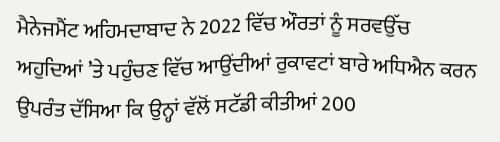ਮੈਨੇਜਮੈਂਟ ਅਹਿਮਦਾਬਾਦ ਨੇ 2022 ਵਿੱਚ ਔਰਤਾਂ ਨੂੰ ਸਰਵਉੱਚ ਅਹੁਦਿਆਂ ’ਤੇ ਪਹੁੰਚਣ ਵਿੱਚ ਆਉਂਦੀਆਂ ਰੁਕਾਵਟਾਂ ਬਾਰੇ ਅਧਿਐਨ ਕਰਨ ਉਪਰੰਤ ਦੱਸਿਆ ਕਿ ਉਨ੍ਹਾਂ ਵੱਲੋਂ ਸਟੱਡੀ ਕੀਤੀਆਂ 200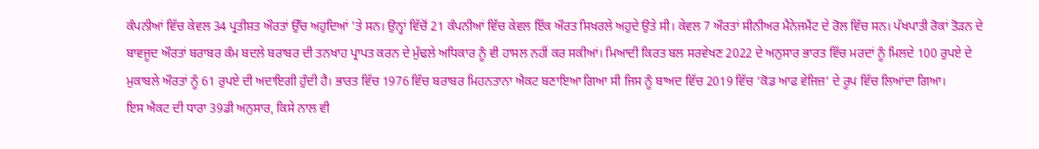ਕੰਪਨੀਆਂ ਵਿੱਚ ਕੇਵਲ 34 ਪ੍ਰਤੀਸ਼ਤ ਔਰਤਾਂ ਉੱਚ ਅਹੁਦਿਆਂ ’ਤੇ ਸਨ। ਉਨ੍ਹਾਂ ਵਿੱਚੋਂ 21 ਕੰਪਨੀਆਂ ਵਿੱਚ ਕੇਵਲ ਇੱਕ ਔਰਤ ਸਿਖਰਲੇ ਅਹੁਦੇ ਉਤੇ ਸੀ। ਕੇਵਲ 7 ਔਰਤਾਂ ਸੀਨੀਅਰ ਮੈਨੇਜਮੈਂਟ ਦੇ ਰੋਲ ਵਿੱਚ ਸਨ। ਪੱਖਪਾਤੀ ਰੋਕਾਂ ਤੋੜਨ ਦੇ ਬਾਵਜੂਦ ਔਰਤਾਂ ਬਰਾਬਰ ਕੰਮ ਬਦਲੇ ਬਰਾਬਰ ਦੀ ਤਨਖਾਹ ਪ੍ਰਾਪਤ ਕਰਨ ਦੇ ਮੁੱਢਲੇ ਅਧਿਕਾਰ ਨੂੰ ਵੀ ਹਾਸਲ ਨਹੀਂ ਕਰ ਸਕੀਆਂ। ਮਿਆਦੀ ਕਿਰਤ ਬਲ ਸਰਵੇਖਣ 2022 ਦੇ ਅਨੁਸਾਰ ਭਾਰਤ ਵਿੱਚ ਮਰਦਾਂ ਨੂੰ ਮਿਲਦੇ 100 ਰੁਪਏ ਦੇ ਮੁਕਾਬਲੇ ਔਰਤਾਂ ਨੂੰ 61 ਰੁਪਏ ਦੀ ਅਦਾਇਗੀ ਹੁੰਦੀ ਹੈ। ਭਾਰਤ ਵਿੱਚ 1976 ਵਿੱਚ ਬਰਾਬਰ ਮਿਹਨਤਾਨਾ ਐਕਟ ਬਣਾਇਆ ਗਿਆ ਸੀ ਜਿਸ ਨੂੰ ਬਾਅਦ ਵਿੱਚ 2019 ਵਿੱਚ ‘ਕੋਡ ਆਫ ਵੇਜਿਜ਼’ ਦੇ ਰੂਪ ਵਿੱਚ ਲਿਆਂਦਾ ਗਿਆ।
ਇਸ ਐਕਟ ਦੀ ਧਾਰਾ 39ਡੀ ਅਨੁਸਾਰ, ਕਿਸੇ ਨਾਲ ਵੀ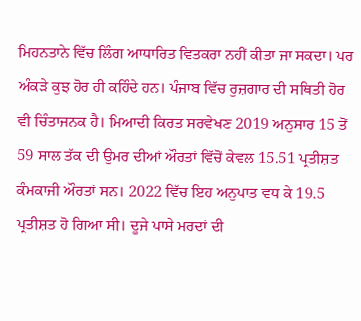ਮਿਹਨਤਾਨੇ ਵਿੱਚ ਲਿੰਗ ਆਧਾਰਿਤ ਵਿਤਕਰਾ ਨਹੀਂ ਕੀਤਾ ਜਾ ਸਕਦਾ। ਪਰ ਅੰਕੜੇ ਕੁਝ ਹੋਰ ਹੀ ਕਹਿੰਦੇ ਹਨ। ਪੰਜਾਬ ਵਿੱਚ ਰੁਜ਼ਗਾਰ ਦੀ ਸਥਿਤੀ ਹੋਰ ਵੀ ਚਿੰਤਾਜਨਕ ਹੈ। ਮਿਆਦੀ ਕਿਰਤ ਸਰਵੇਖਣ 2019 ਅਨੁਸਾਰ 15 ਤੋਂ 59 ਸਾਲ ਤੱਕ ਦੀ ਉਮਰ ਦੀਆਂ ਔਰਤਾਂ ਵਿੱਚੋਂ ਕੇਵਲ 15.51 ਪ੍ਰਤੀਸ਼ਤ ਕੰਮਕਾਜੀ ਔਰਤਾਂ ਸਨ। 2022 ਵਿੱਚ ਇਹ ਅਨੁਪਾਤ ਵਧ ਕੇ 19.5 ਪ੍ਰਤੀਸ਼ਤ ਹੋ ਗਿਆ ਸੀ। ਦੂਜੇ ਪਾਸੇ ਮਰਦਾਂ ਦੀ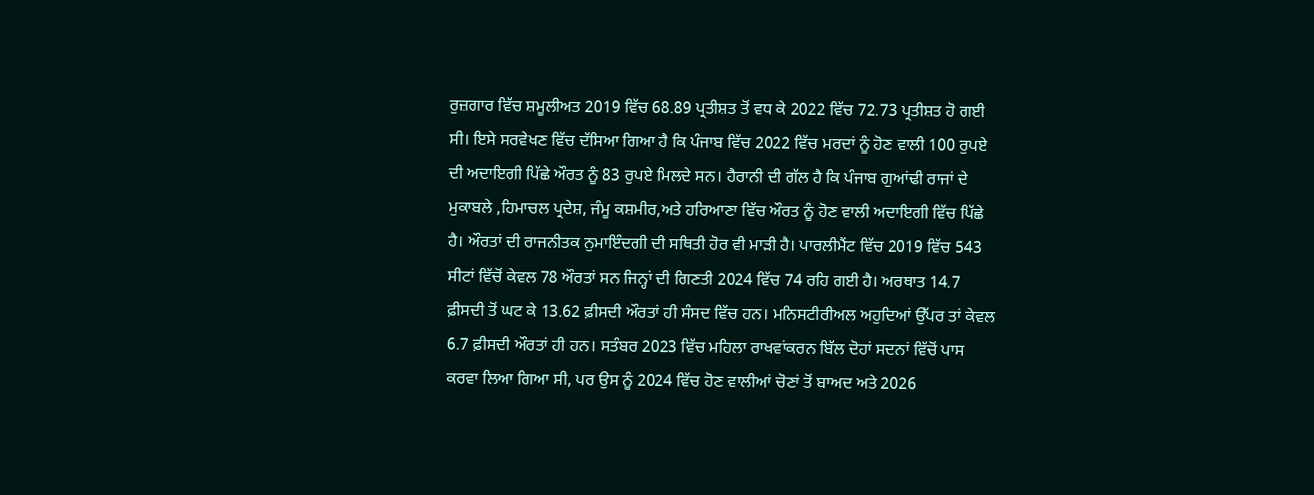ਰੁਜ਼ਗਾਰ ਵਿੱਚ ਸ਼ਮੂਲੀਅਤ 2019 ਵਿੱਚ 68.89 ਪ੍ਰਤੀਸ਼ਤ ਤੋਂ ਵਧ ਕੇ 2022 ਵਿੱਚ 72.73 ਪ੍ਰਤੀਸ਼ਤ ਹੋ ਗਈ ਸੀ। ਇਸੇ ਸਰਵੇਖਣ ਵਿੱਚ ਦੱਸਿਆ ਗਿਆ ਹੈ ਕਿ ਪੰਜਾਬ ਵਿੱਚ 2022 ਵਿੱਚ ਮਰਦਾਂ ਨੂੰ ਹੋਣ ਵਾਲੀ 100 ਰੁਪਏ ਦੀ ਅਦਾਇਗੀ ਪਿੱਛੇ ਔਰਤ ਨੂੰ 83 ਰੁਪਏ ਮਿਲਦੇ ਸਨ। ਹੈਰਾਨੀ ਦੀ ਗੱਲ ਹੈ ਕਿ ਪੰਜਾਬ ਗੁਆਂਢੀ ਰਾਜਾਂ ਦੇ ਮੁਕਾਬਲੇ ,ਹਿਮਾਚਲ ਪ੍ਰਦੇਸ਼, ਜੰਮੂ ਕਸ਼ਮੀਰ,ਅਤੇ ਹਰਿਆਣਾ ਵਿੱਚ ਔਰਤ ਨੂੰ ਹੋਣ ਵਾਲੀ ਅਦਾਇਗੀ ਵਿੱਚ ਪਿੱਛੇ ਹੈ। ਔਰਤਾਂ ਦੀ ਰਾਜਨੀਤਕ ਨੁਮਾਇੰਦਗੀ ਦੀ ਸਥਿਤੀ ਹੋਰ ਵੀ ਮਾੜੀ ਹੈ। ਪਾਰਲੀਮੈਂਟ ਵਿੱਚ 2019 ਵਿੱਚ 543 ਸੀਟਾਂ ਵਿੱਚੋਂ ਕੇਵਲ 78 ਔਰਤਾਂ ਸਨ ਜਿਨ੍ਹਾਂ ਦੀ ਗਿਣਤੀ 2024 ਵਿੱਚ 74 ਰਹਿ ਗਈ ਹੈ। ਅਰਥਾਤ 14.7 ਫ਼ੀਸਦੀ ਤੋਂ ਘਟ ਕੇ 13.62 ਫ਼ੀਸਦੀ ਔਰਤਾਂ ਹੀ ਸੰਸਦ ਵਿੱਚ ਹਨ। ਮਨਿਸਟੀਰੀਅਲ ਅਹੁਦਿਆਂ ਉੱਪਰ ਤਾਂ ਕੇਵਲ 6.7 ਫ਼ੀਸਦੀ ਔਰਤਾਂ ਹੀ ਹਨ। ਸਤੰਬਰ 2023 ਵਿੱਚ ਮਹਿਲਾ ਰਾਖਵਾਂਕਰਨ ਬਿੱਲ ਦੋਹਾਂ ਸਦਨਾਂ ਵਿੱਚੋਂ ਪਾਸ ਕਰਵਾ ਲਿਆ ਗਿਆ ਸੀ, ਪਰ ਉਸ ਨੂੰ 2024 ਵਿੱਚ ਹੋਣ ਵਾਲੀਆਂ ਚੋਣਾਂ ਤੋਂ ਬਾਅਦ ਅਤੇ 2026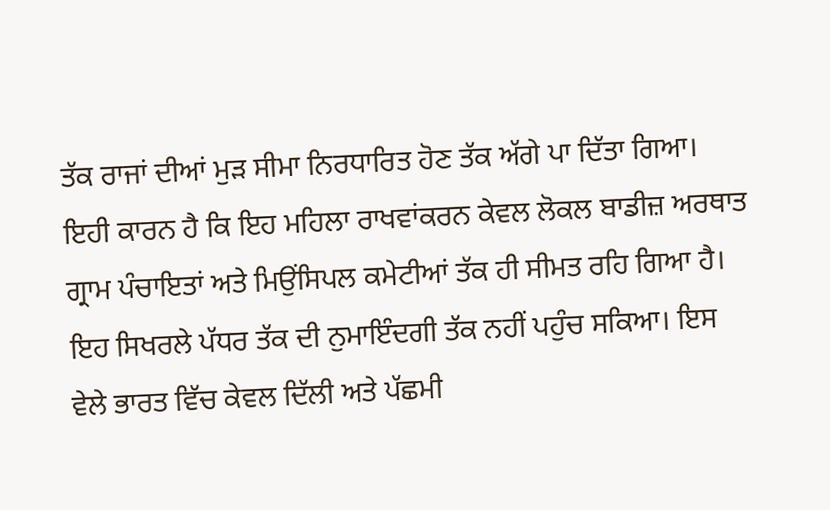ਤੱਕ ਰਾਜਾਂ ਦੀਆਂ ਮੁੜ ਸੀਮਾ ਨਿਰਧਾਰਿਤ ਹੋਣ ਤੱਕ ਅੱਗੇ ਪਾ ਦਿੱਤਾ ਗਿਆ। ਇਹੀ ਕਾਰਨ ਹੈ ਕਿ ਇਹ ਮਹਿਲਾ ਰਾਖਵਾਂਕਰਨ ਕੇਵਲ ਲੋਕਲ ਬਾਡੀਜ਼ ਅਰਥਾਤ ਗ੍ਰਾਮ ਪੰਚਾਇਤਾਂ ਅਤੇ ਮਿਉਂਸਿਪਲ ਕਮੇਟੀਆਂ ਤੱਕ ਹੀ ਸੀਮਤ ਰਹਿ ਗਿਆ ਹੈ। ਇਹ ਸਿਖਰਲੇ ਪੱਧਰ ਤੱਕ ਦੀ ਨੁਮਾਇੰਦਗੀ ਤੱਕ ਨਹੀਂ ਪਹੁੰਚ ਸਕਿਆ। ਇਸ ਵੇਲੇ ਭਾਰਤ ਵਿੱਚ ਕੇਵਲ ਦਿੱਲੀ ਅਤੇ ਪੱਛਮੀ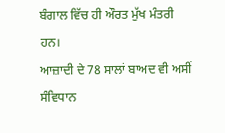ਬੰਗਾਲ ਵਿੱਚ ਹੀ ਔਰਤ ਮੁੱਖ ਮੰਤਰੀ ਹਨ।
ਆਜ਼ਾਦੀ ਦੇ 78 ਸਾਲਾਂ ਬਾਅਦ ਵੀ ਅਸੀਂ ਸੰਵਿਧਾਨ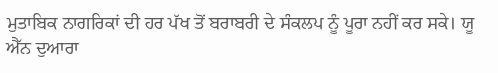ਮੁਤਾਬਿਕ ਨਾਗਰਿਕਾਂ ਦੀ ਹਰ ਪੱਖ ਤੋਂ ਬਰਾਬਰੀ ਦੇ ਸੰਕਲਪ ਨੂੰ ਪੂਰਾ ਨਹੀਂ ਕਰ ਸਕੇ। ਯੂ ਐੱਨ ਦੁਆਰਾ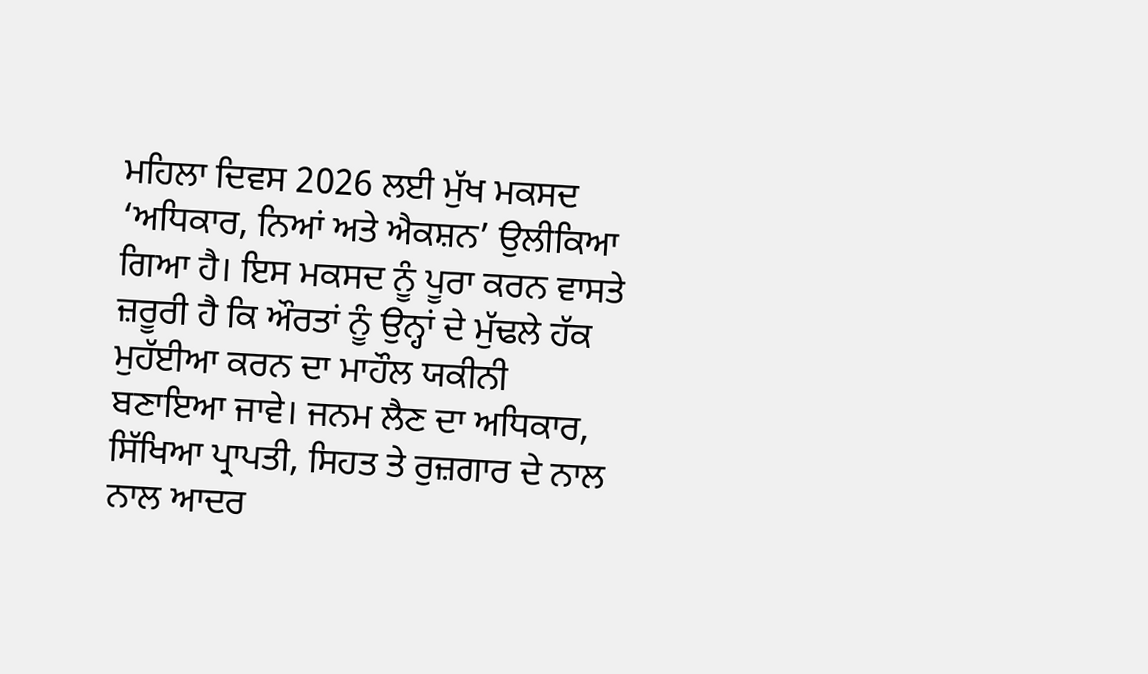ਮਹਿਲਾ ਦਿਵਸ 2026 ਲਈ ਮੁੱਖ ਮਕਸਦ ‘ਅਧਿਕਾਰ, ਨਿਆਂ ਅਤੇ ਐਕਸ਼ਨ’ ਉਲੀਕਿਆ ਗਿਆ ਹੈ। ਇਸ ਮਕਸਦ ਨੂੰ ਪੂਰਾ ਕਰਨ ਵਾਸਤੇ ਜ਼ਰੂਰੀ ਹੈ ਕਿ ਔਰਤਾਂ ਨੂੰ ਉਨ੍ਹਾਂ ਦੇ ਮੁੱਢਲੇ ਹੱਕ ਮੁਹੱਈਆ ਕਰਨ ਦਾ ਮਾਹੌਲ ਯਕੀਨੀ ਬਣਾਇਆ ਜਾਵੇ। ਜਨਮ ਲੈਣ ਦਾ ਅਧਿਕਾਰ, ਸਿੱਖਿਆ ਪ੍ਰਾਪਤੀ, ਸਿਹਤ ਤੇ ਰੁਜ਼ਗਾਰ ਦੇ ਨਾਲ ਨਾਲ ਆਦਰ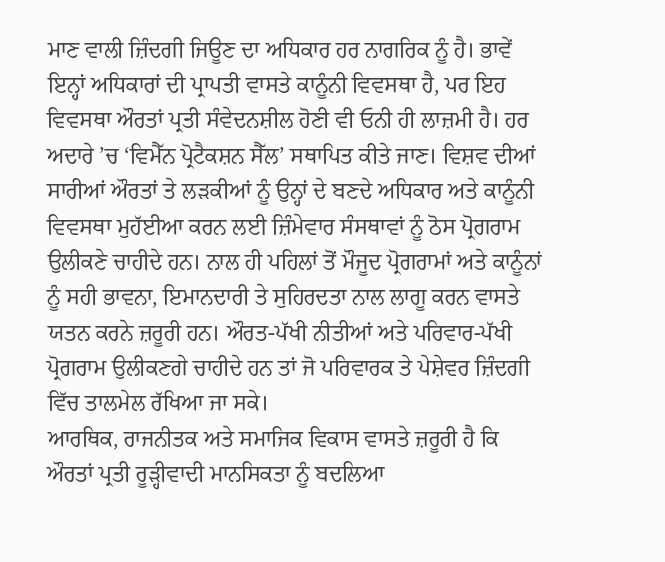ਮਾਣ ਵਾਲੀ ਜ਼ਿੰਦਗੀ ਜਿਊਣ ਦਾ ਅਧਿਕਾਰ ਹਰ ਨਾਗਰਿਕ ਨੂੰ ਹੈ। ਭਾਵੇਂ ਇਨ੍ਹਾਂ ਅਧਿਕਾਰਾਂ ਦੀ ਪ੍ਰਾਪਤੀ ਵਾਸਤੇ ਕਾਨੂੰਨੀ ਵਿਵਸਥਾ ਹੈ, ਪਰ ਇਹ ਵਿਵਸਥਾ ਔਰਤਾਂ ਪ੍ਰਤੀ ਸੰਵੇਦਨਸ਼ੀਲ ਹੋਣੀ ਵੀ ਓਨੀ ਹੀ ਲਾਜ਼ਮੀ ਹੈ। ਹਰ ਅਦਾਰੇ ’ਚ ‘ਵਿਮੈੱਨ ਪ੍ਰੋਟੈਕਸ਼ਨ ਸੈੱਲ’ ਸਥਾਪਿਤ ਕੀਤੇ ਜਾਣ। ਵਿਸ਼ਵ ਦੀਆਂ ਸਾਰੀਆਂ ਔਰਤਾਂ ਤੇ ਲੜਕੀਆਂ ਨੂੰ ਉਨ੍ਹਾਂ ਦੇ ਬਣਦੇ ਅਧਿਕਾਰ ਅਤੇ ਕਾਨੂੰਨੀ ਵਿਵਸਥਾ ਮੁਹੱਈਆ ਕਰਨ ਲਈ ਜ਼ਿੰਮੇਵਾਰ ਸੰਸਥਾਵਾਂ ਨੂੰ ਠੋਸ ਪ੍ਰੋਗਰਾਮ ਉਲੀਕਣੇ ਚਾਹੀਦੇ ਹਨ। ਨਾਲ ਹੀ ਪਹਿਲਾਂ ਤੋਂ ਮੌਜੂਦ ਪ੍ਰੋਗਰਾਮਾਂ ਅਤੇ ਕਾਨੂੰਨਾਂ ਨੂੰ ਸਹੀ ਭਾਵਨਾ, ਇਮਾਨਦਾਰੀ ਤੇ ਸੁਹਿਰਦਤਾ ਨਾਲ ਲਾਗੂ ਕਰਨ ਵਾਸਤੇ ਯਤਨ ਕਰਨੇ ਜ਼ਰੂਰੀ ਹਨ। ਔਰਤ-ਪੱਖੀ ਨੀਤੀਆਂ ਅਤੇ ਪਰਿਵਾਰ-ਪੱਖੀ ਪ੍ਰੋਗਰਾਮ ਉਲੀਕਣਗੇ ਚਾਹੀਦੇ ਹਨ ਤਾਂ ਜੋ ਪਰਿਵਾਰਕ ਤੇ ਪੇਸ਼ੇਵਰ ਜ਼ਿੰਦਗੀ ਵਿੱਚ ਤਾਲਮੇਲ ਰੱਖਿਆ ਜਾ ਸਕੇ।
ਆਰਥਿਕ, ਰਾਜਨੀਤਕ ਅਤੇ ਸਮਾਜਿਕ ਵਿਕਾਸ ਵਾਸਤੇ ਜ਼ਰੂਰੀ ਹੈ ਕਿ ਔਰਤਾਂ ਪ੍ਰਤੀ ਰੂੜ੍ਹੀਵਾਦੀ ਮਾਨਸਿਕਤਾ ਨੂੰ ਬਦਲਿਆ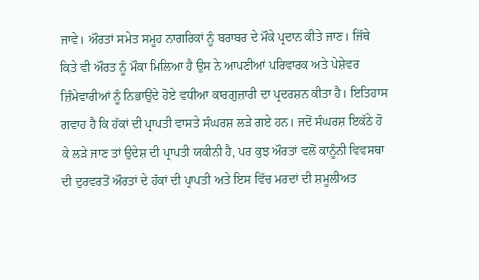ਜਾਵੇ। ਔਰਤਾਂ ਸਮੇਤ ਸਮੂਹ ਨਾਗਰਿਕਾਂ ਨੂੰ ਬਰਾਬਰ ਦੇ ਮੌਕੇ ਪ੍ਰਦਾਨ ਕੀਤੇ ਜਾਣ। ਜਿੱਥੇ ਕਿਤੇ ਵੀ ਔਰਤ ਨੂੰ ਮੌਕਾ ਮਿਲਿਆ ਹੈ ਉਸ ਨੇ ਆਪਣੀਆਂ ਪਰਿਵਾਰਕ ਅਤੇ ਪੇਸ਼ੇਵਰ ਜ਼ਿੰਮੇਵਾਰੀਆਂ ਨੂੰ ਨਿਭਾਉਂਦੇ ਹੋਏ ਵਧੀਆ ਕਾਰਗੁਜ਼ਾਰੀ ਦਾ ਪ੍ਰਦਰਸ਼ਨ ਕੀਤਾ ਹੈ। ਇਤਿਹਾਸ ਗਵਾਹ ਹੈ ਕਿ ਹੱਕਾਂ ਦੀ ਪ੍ਰਾਪਤੀ ਵਾਸਤੇ ਸੰਘਰਸ਼ ਲੜੇ ਗਏ ਹਨ। ਜਦੋਂ ਸੰਘਰਸ਼ ਇਕੱਠੇ ਹੋ ਕੇ ਲੜੇ ਜਾਣ ਤਾਂ ਉਦੇਸ਼ ਦੀ ਪ੍ਰਾਪਤੀ ਯਕੀਨੀ ਹੈ, ਪਰ ਕੁਝ ਔਰਤਾਂ ਵਲੋਂ ਕਾਨੂੰਨੀ ਵਿਵਸਥਾ ਦੀ ਦੁਰਵਰਤੋਂ ਔਰਤਾਂ ਦੇ ਹੱਕਾਂ ਦੀ ਪ੍ਰਾਪਤੀ ਅਤੇ ਇਸ ਵਿੱਚ ਮਰਦਾਂ ਦੀ ਸ਼ਮੂਲੀਅਤ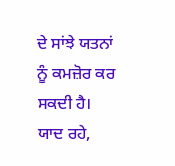ਦੇ ਸਾਂਝੇ ਯਤਨਾਂ ਨੂੰ ਕਮਜ਼ੋਰ ਕਰ ਸਕਦੀ ਹੈ। ਯਾਦ ਰਹੇ,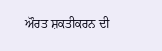ਔਰਤ ਸ਼ਕਤੀਕਰਨ ਦੀ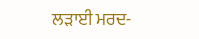ਲੜਾਈ ਮਰਦ-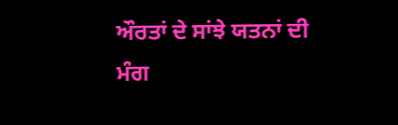ਔਰਤਾਂ ਦੇ ਸਾਂਝੇ ਯਤਨਾਂ ਦੀ ਮੰਗ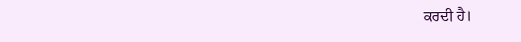ਕਰਦੀ ਹੈ।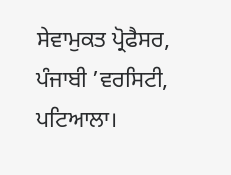ਸੇਵਾਮੁਕਤ ਪ੍ਰੋਫੈਸਰ, ਪੰਜਾਬੀ ’ਵਰਸਿਟੀ, ਪਟਿਆਲਾ।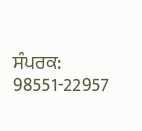ਸੰਪਰਕ: 98551-22957